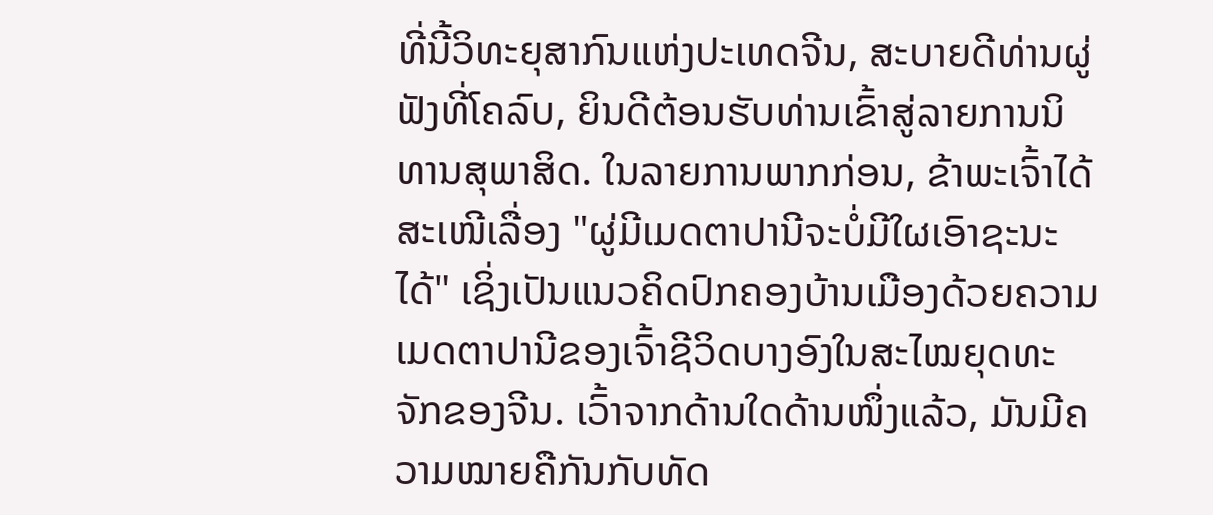ທີ່ນີ້ວິທະຍຸສາກົນແຫ່ງປະເທດຈີນ, ສະບາຍດີທ່ານຜູ່ຟັງທີ່ໂຄລົບ, ຍິນດີຕ້ອນຮັບທ່ານເຂົ້າສູ່ລາຍການນິທານສຸພາສິດ. ໃນລາຍການພາກກ່ອນ, ຂ້າພະເຈົ້າໄດ້ສະເໜີເລື່ອງ "ຜູ່ມີເມດຕາປານີຈະບໍ່ມີໃຜເອົາຊະນະໄດ້" ເຊິ່ງເປັນແນວຄິດປົກຄອງບ້ານເມືອງດ້ວຍຄວາມເມດຕາປານີຂອງເຈົ້າຊີວິດບາງອົງໃນສະໄໝຍຸດທະຈັກຂອງຈີນ. ເວົ້າຈາກດ້ານໃດດ້ານໜຶ່ງແລ້ວ, ມັນມີຄວາມໝາຍຄືກັນກັບທັດ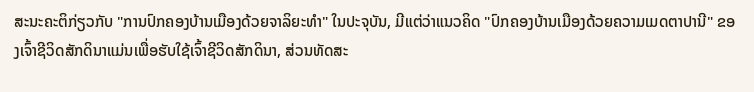ສະນະຄະຕິກ່ຽວກັບ "ການປົກຄອງບ້ານເມືອງດ້ວຍຈາລິຍະທຳ" ໃນປະຈຸບັນ, ມີແຕ່ວ່າແນວຄິດ "ປົກຄອງບ້ານເມືອງດ້ວຍຄວາມເມດຕາປານີ" ຂອງເຈົ້າຊີວິດສັກດິນາແມ່ນເພື່ອຮັບໃຊ້ເຈົ້າຊີວິດສັກດິນາ, ສ່ວນທັດສະ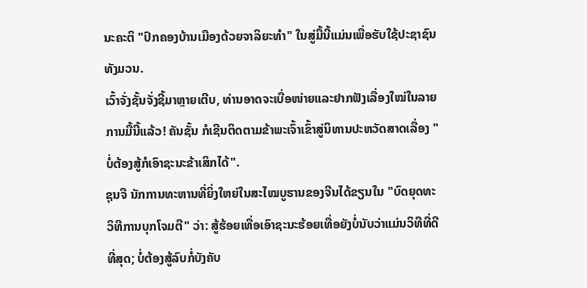ນະຄະຕິ "ປົກຄອງບ້ານເມືອງດ້ວຍຈາລິຍະທຳ" ໃນສູ່ມື້ນີ້ແມ່ນເພື່ອຮັບໃຊ້ປະຊາຊົນທັງມວນ.
ເວົ້າຈັ່ງຊັ້ນຈັ່ງຊີ້ມາຫຼາຍເຕີບ, ທ່ານອາດຈະເບື່ອໜ່າຍແລະຢາກຟັງເລື່ອງໃໝ່ໃນລາຍການມື້ນີ້ແລ້ວ! ຄັນຊັ້ນ ກໍເຊີນຕິດຕາມຂ້າພະເຈົ້າເຂົ້າສູ່ນິທານປະຫວັດສາດເລື່ອງ "ບໍ່ຕ້ອງສູ້ກໍເອົາຊະນະຂ້າເສິກໄດ້".
ຊຸນຈື ນັກການທະຫານທີ່ຍິ່ງໃຫຍ່ໃນສະໄໝບູຮານຂອງຈີນໄດ້ຂຽນໃນ "ບົດຍຸດທະວິທີການບຸກໂຈມຕີ" ວ່າ: ສູ້ຮ້ອຍເທື່ອເອົາຊະນະຮ້ອຍເທື່ອຍັງບໍ່ນັບວ່າແມ່ນວິທີທີ່ດີທີ່ສຸດ; ບໍ່ຕ້ອງສູ້ລົບກໍ່ບັງຄັບ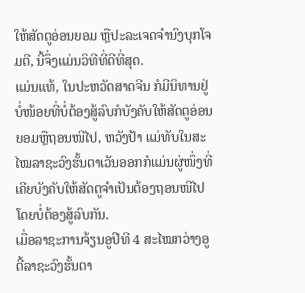ໃຫ້ສັດຕູອ່ອນຍອມ ຫຼືປະລະເຈດຈຳນົງບຸກໂຈມຕີ, ນີ້ຈຶ່ງແມ່ນວິທີທີ່ດີທີ່ສຸດ.
ແມ່ນແທ້, ໃນປະຫວັດສາດຈີນ ກໍມີນິທານຢູ່ບໍ່ໜ້ອຍທີ່ບໍ່ຕ້ອງສູ້ລົບກໍບັງຄັບໃຫ້ສັດຕູອ່ອນຍອມຫຼືຖອນໜີໄປ, ຫວັງປ້າ ແມ່ທັບໃນສະໄໝລາຊະວົງຮັ້ນຕາເວັນອອກກໍແມ່ນຜູ່ໜຶ່ງທີ່ເຄີຍບັງຄັບໃຫ້ສັດຕູຈຳເປັນຕ້ອງຖອນໜີໄປໂດຍບໍ່ຕ້ອງສູ້ລົບກັນ.
ເມື່ອລາຊະການຈ້ຽນອູປີທີ 4 ສະໄໝກວ່າງອູຕີ້ລາຊະວົງຮັ້ນຕາ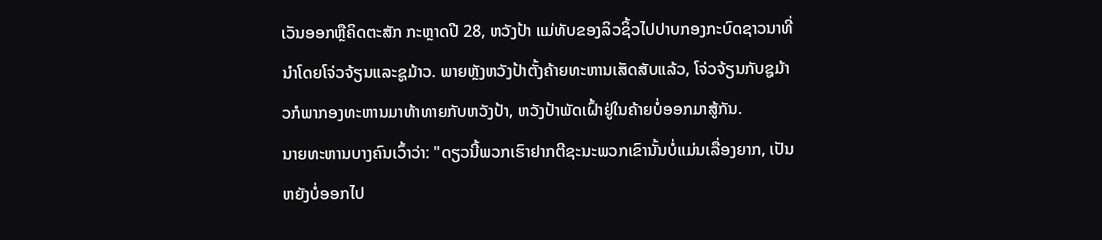ເວັນອອກຫຼືຄິດຕະສັກ ກະຫຼາດປີ 28, ຫວັງປ້າ ແມ່ທັບຂອງລິວຊິ້ວໄປປາບກອງກະບົດຊາວນາທີ່ນຳໂດຍໂຈ່ວຈ້ຽນແລະຊູມ້າວ. ພາຍຫຼັງຫວັງປ້າຕັ້ງຄ້າຍທະຫານເສັດສັບແລ້ວ, ໂຈ່ວຈ້ຽນກັບຊູມ້າວກໍພາກອງທະຫານມາທ້າທາຍກັບຫວັງປ້າ, ຫວັງປ້າພັດເຝົ້າຢູ່ໃນຄ້າຍບໍ່ອອກມາສູ້ກັນ.
ນາຍທະຫານບາງຄົນເວົ້າວ່າ: "ດຽວນີ້ພວກເຮົາຢາກຕີຊະນະພວກເຂົານັ້ນບໍ່ແມ່ນເລື່ອງຍາກ, ເປັນຫຍັງບໍ່ອອກໄປ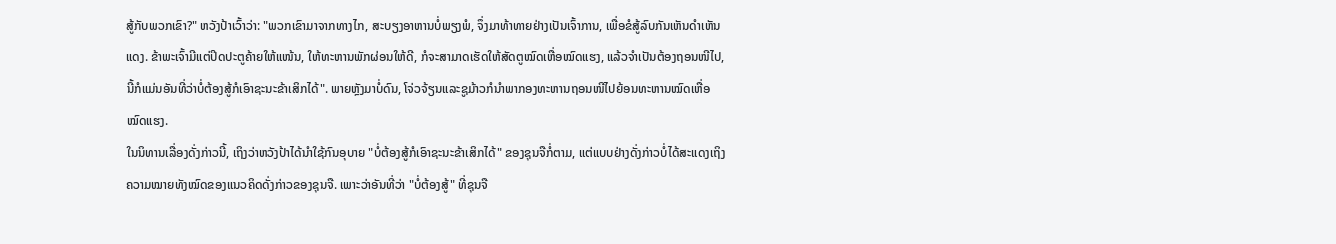ສູ້ກັບພວກເຂົາ?" ຫວັງປ້າເວົ້າວ່າ: "ພວກເຂົາມາຈາກທາງໄກ, ສະບຽງອາຫານບໍ່ພຽງພໍ, ຈຶ່ງມາທ້າທາຍຢ່າງເປັນເຈົ້າການ, ເພື່ອຂໍສູ້ລົບກັນເຫັນດຳເຫັນແດງ. ຂ້າພະເຈົ້າມີແຕ່ປິດປະຕູຄ້າຍໃຫ້ແໜ້ນ, ໃຫ້ທະຫານພັກຜ່ອນໃຫ້ດີ, ກໍຈະສາມາດເຮັດໃຫ້ສັດຕູໝົດເຫື່ອໝົດແຮງ, ແລ້ວຈຳເປັນຕ້ອງຖອນໜີໄປ, ນີ້ກໍແມ່ນອັນທີ່ວ່າບໍ່ຕ້ອງສູ້ກໍເອົາຊະນະຂ້າເສິກໄດ້". ພາຍຫຼັງມາບໍ່ດົນ, ໂຈ່ວຈ້ຽນແລະຊູມ້າວກໍນຳພາກອງທະຫານຖອນໜີໄປຍ້ອນທະຫານໝົດເຫື່ອໝົດແຮງ.
ໃນນິທານເລື່ອງດັ່ງກ່າວນີ້, ເຖິງວ່າຫວັງປ້າໄດ້ນຳໃຊ້ກົນອຸບາຍ "ບໍ່ຕ້ອງສູ້ກໍເອົາຊະນະຂ້າເສິກໄດ້" ຂອງຊຸນຈືກໍ່ຕາມ, ແຕ່ແບບຢ່າງດັ່ງກ່າວບໍ່ໄດ້ສະແດງເຖິງຄວາມໝາຍທັງໝົດຂອງແນວຄິດດັ່ງກ່າວຂອງຊຸນຈື. ເພາະວ່າອັນທີ່ວ່າ "ບໍ່ຕ້ອງສູ້" ທີ່ຊຸນຈື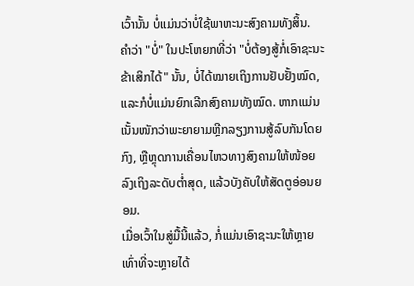ເວົ້ານັ້ນ ບໍ່ແມ່ນວ່າບໍ່ໃຊ້ພາຫະນະສົງຄາມທັງສິ້ນ.
ຄຳວ່າ "ບໍ່" ໃນປະໂຫຍກທີ່ວ່າ "ບໍ່ຕ້ອງສູ້ກໍ່ເອົາຊະນະຂ້າເສິກໄດ້" ນັ້ນ, ບໍ່ໄດ້ໝາຍເຖິງການຢັບຢັ້ງໝົດ, ແລະກໍບໍ່ແມ່ນຍົກເລີກສົງຄາມທັງໝົດ. ຫາກແມ່ນເນັ້ນໜັກວ່າພະຍາຍາມຫຼີກລຽງການສູ້ລົບກັນໂດຍກົງ, ຫຼືຫຼຸດການເຄື່ອນໄຫວທາງສົງຄາມໃຫ້ໜ້ອຍລົງເຖິງລະດັບຕ່ຳສຸດ, ແລ້ວບັງຄັບໃຫ້ສັດຕູອ່ອນຍອມ.
ເມື່ອເວົ້າໃນສູ່ມື້ນີ້ແລ້ວ, ກໍ່ແມ່ນເອົາຊະນະໃຫ້ຫຼາຍເທົ່າທີ່ຈະຫຼາຍໄດ້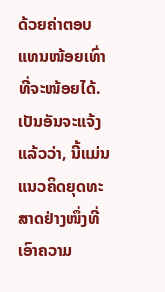ດ້ວຍຄ່າຕອບແທນໜ້ອຍເທົ່າທີ່ຈະໜ້ອຍໄດ້. ເປັນອັນຈະແຈ້ງແລ້ວວ່າ, ນີ້ແມ່ນແນວຄິດຍຸດທະສາດຢ່າງໜຶ່ງທີ່ເອົາຄວາມ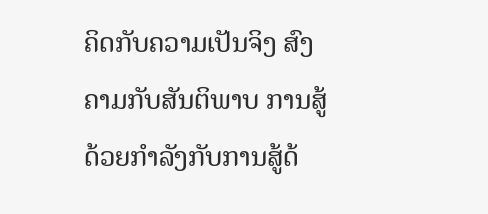ຄິດກັບຄວາມເປັນຈິງ ສົງຄາມກັບສັນຕິພາບ ການສູ້ດ້ວຍກຳລັງກັບການສູ້ດ້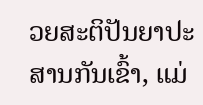ວຍສະຕິປັນຍາປະສານກັນເຂົ້າ, ແມ່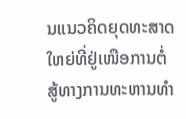ນແນວຄິດຍຸດທະສາດໃຫຍ່ທີ່ຢູ່ເໜືອການຕໍ່ສູ້ທາງການທະຫານທຳ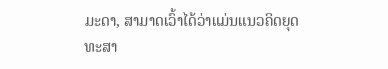ມະດາ, ສາມາດເວົ້າໄດ້ວ່າແມ່ນແນວຄິດຍຸດທະສາ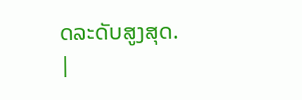ດລະດັບສູງສຸດ.
|